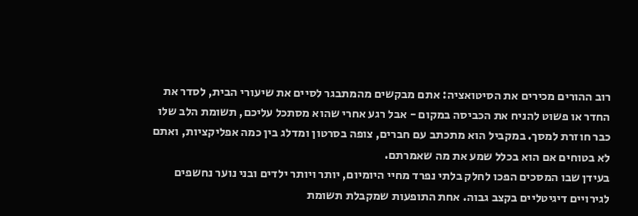רוב ההורים מכירים את הסיטואציה: אתם מבקשים מהמתבגר לסיים את שיעורי הבית, לסדר את החדר או פשוט להניח את הכביסה במקום - אבל רגע אחרי שהוא מסתכל עליכם, תשומת הלב שלו כבר חוזרת למסך. במקביל הוא מתכתב עם חברים, צופה בסרטון ומדלג בין כמה אפליקציות, ואתם לא בטוחים אם הוא בכלל שמע את מה שאמרתם.
בעידן שבו המסכים הפכו לחלק בלתי נפרד מחיי היומיום, יותר ויותר ילדים ובני נוער נחשפים לגירויים דיגיטליים בקצב גבוה. אחת התופעות שמקבלת תשומת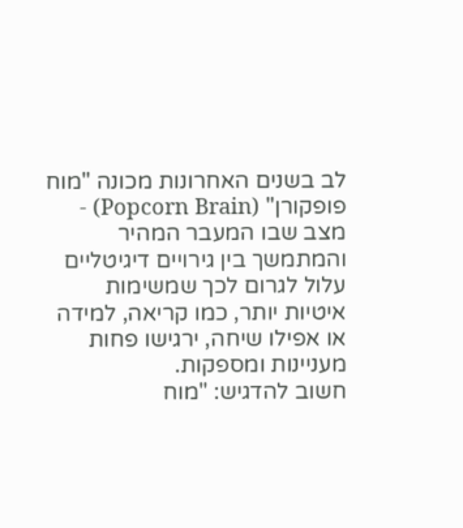לב בשנים האחרונות מכונה "מוח פופקורן" (Popcorn Brain) - מצב שבו המעבר המהיר והמתמשך בין גירויים דיגיטליים עלול לגרום לכך שמשימות איטיות יותר, כמו קריאה, למידה או אפילו שיחה, ירגישו פחות מעניינות ומספקות.
חשוב להדגיש: "מוח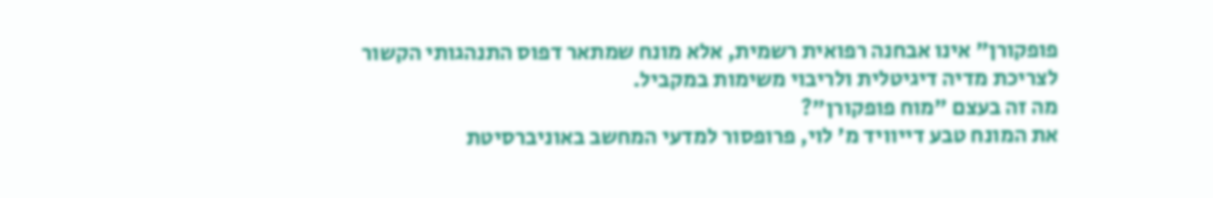פופקורן" אינו אבחנה רפואית רשמית, אלא מונח שמתאר דפוס התנהגותי הקשור לצריכת מדיה דיגיטלית ולריבוי משימות במקביל.
מה זה בעצם "מוח פופקורן"?
את המונח טבע דייוויד מ' לוי, פרופסור למדעי המחשב באוניברסיטת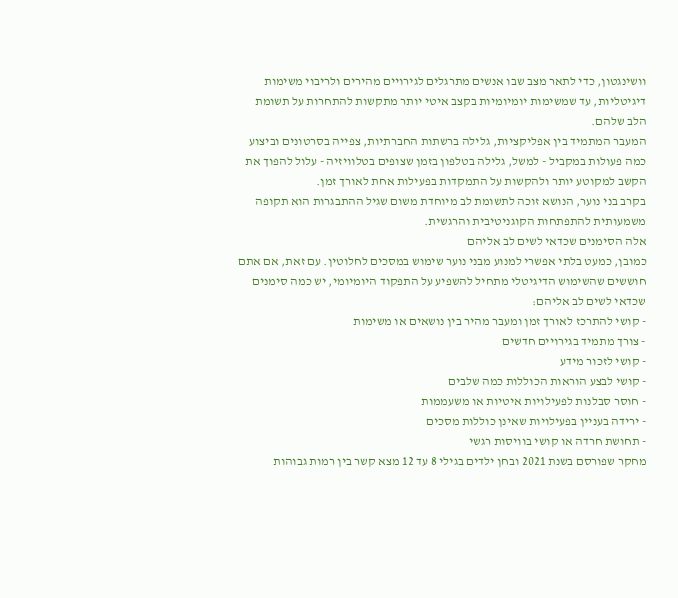וושינגטון, כדי לתאר מצב שבו אנשים מתרגלים לגירויים מהירים ולריבוי משימות דיגיטליות, עד שמשימות יומיומיות בקצב איטי יותר מתקשות להתחרות על תשומת הלב שלהם.
המעבר המתמיד בין אפליקציות, גלילה ברשתות החברתיות, צפייה בסרטונים וביצוע כמה פעולות במקביל - למשל, גלילה בטלפון בזמן שצופים בטלוויזיה - עלול להפוך את הקשב למקוטע יותר ולהקשות על התמקדות בפעילות אחת לאורך זמן.
בקרב בני נוער, הנושא זוכה לתשומת לב מיוחדת משום שגיל ההתבגרות הוא תקופה משמעותית להתפתחות הקוגניטיבית והרגשית.
אלה הסימנים שכדאי לשים לב אליהם
כמובן, כמעט בלתי אפשרי למנוע מבני נוער שימוש במסכים לחלוטין. עם זאת, אם אתם חוששים שהשימוש הדיגיטלי מתחיל להשפיע על התפקוד היומיומי, יש כמה סימנים שכדאי לשים לב אליהם:
- קושי להתרכז לאורך זמן ומעבר מהיר בין נושאים או משימות
- צורך מתמיד בגירויים חדשים
- קושי לזכור מידע
- קושי לבצע הוראות הכוללות כמה שלבים
- חוסר סבלנות לפעילויות איטיות או משעממות
- ירידה בעניין בפעילויות שאינן כוללות מסכים
- תחושת חרדה או קושי בוויסות רגשי
מחקר שפורסם בשנת 2021 ובחן ילדים בגילי 8 עד 12 מצא קשר בין רמות גבוהות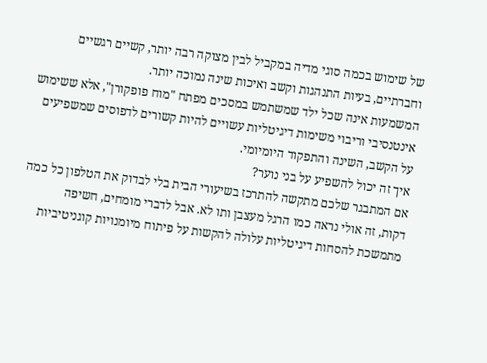של שימוש בכמה סוגי מדיה במקביל לבין מצוקה רבה יותר, קשיים רגשיים וחברתיים, בעיות התנהגות וקשב ואיכות שינה נמוכה יותר.
המשמעות אינה שכל ילד שמשתמש במסכים מפתח "מוח פופקורן", אלא ששימוש אינטנסיבי וריבוי משימות דיגיטליות עשויים להיות קשורים לדפוסים שמשפיעים על הקשב, השינה והתפקוד היומיומי.
איך זה יכול להשפיע על בני נוער?
אם המתבגר שלכם מתקשה להתרכז בשיעורי הבית בלי לבדוק את הטלפון כל כמה דקות, זה אולי נראה כמו הרגל מעצבן ותו לא. אבל לדברי מומחים, חשיפה מתמשכת להסחות דיגיטליות עלולה להקשות על פיתוח מיומנויות קוגניטיביות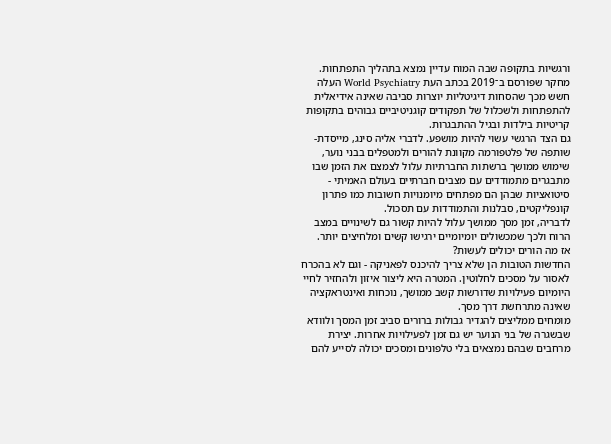ורגשיות בתקופה שבה המוח עדיין נמצא בתהליך התפתחות.
מחקר שפורסם ב־2019 בכתב העת World Psychiatry העלה חשש מכך שהסחות דיגיטליות יוצרות סביבה שאינה אידיאלית להתפתחות ולשכלול של תפקודים קוגניטיביים גבוהים בתקופות קריטיות בילדות ובגיל ההתבגרות.
גם הצד הרגשי עשוי להיות מושפע. לדברי אליה סינג, מייסדת-שותפה של פלטפורמה מקוונת להורים ולמטפלים בבני נוער, שימוש ממושך ברשתות החברתיות עלול לצמצם את הזמן שבו מתבגרים מתמודדים עם מצבים חברתיים בעולם האמיתי - סיטואציות שבהן הם מפתחים מיומנויות חשובות כמו פתרון קונפליקטים, סבלנות והתמודדות עם תסכול.
לדבריה, זמן מסך ממושך עלול להיות קשור גם לשינויים במצב הרוח ולכך שמכשולים יומיומיים ירגישו קשים ומלחיצים יותר.
אז מה הורים יכולים לעשות?
החדשות הטובות הן שלא צריך להיכנס לפאניקה - וגם לא בהכרח לאסור על מסכים לחלוטין. המטרה היא ליצור איזון ולהחזיר לחיי היומיום פעילויות שדורשות קשב ממושך, נוכחות ואינטראקציה שאינה מתרחשת דרך מסך.
מומחים ממליצים להגדיר גבולות ברורים סביב זמן המסך ולוודא שבשגרה של בני הנוער יש גם זמן לפעילויות אחרות. יצירת מרחבים שבהם נמצאים בלי טלפונים ומסכים יכולה לסייע להם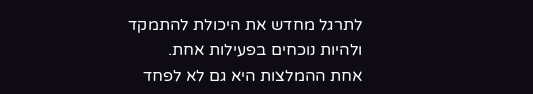לתרגל מחדש את היכולת להתמקד ולהיות נוכחים בפעילות אחת.
אחת ההמלצות היא גם לא לפחד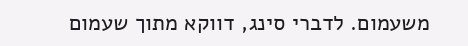משעמום. לדברי סינג, דווקא מתוך שעמום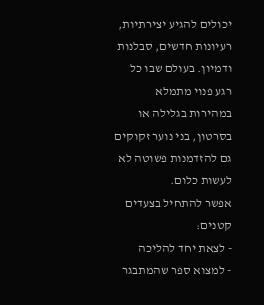יכולים להגיע יצירתיות, רעיונות חדשים, סבלנות ודמיון. בעולם שבו כל רגע פנוי מתמלא במהירות בגלילה או בסרטון, בני נוער זקוקים גם להזדמנות פשוטה לא לעשות כלום.
אפשר להתחיל בצעדים קטנים:
- לצאת יחד להליכה
- למצוא ספר שהמתבגר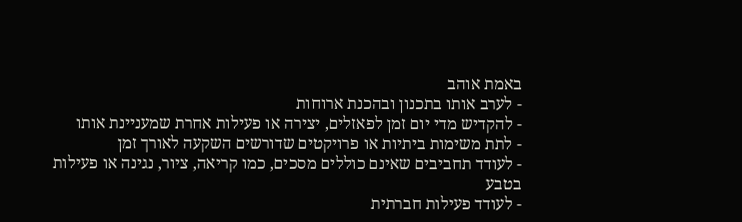באמת אוהב
- לערב אותו בתכנון ובהכנת ארוחות
- להקדיש מדי יום זמן לפאזלים, יצירה או פעילות אחרת שמעניינת אותו
- לתת משימות ביתיות או פרויקטים שדורשים השקעה לאורך זמן
- לעודד תחביבים שאינם כוללים מסכים, כמו קריאה, ציור, נגינה או פעילות בטבע
- לעודד פעילות חברתית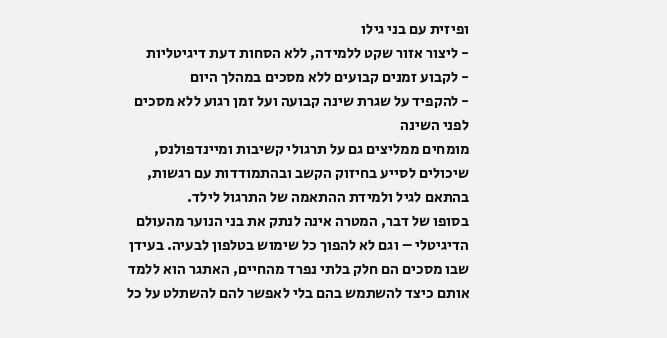ופיזית עם בני גילו
- ליצור אזור שקט ללמידה, ללא הסחות דעת דיגיטליות
- לקבוע זמנים קבועים ללא מסכים במהלך היום
- להקפיד על שגרת שינה קבועה ועל זמן רגוע ללא מסכים לפני השינה
מומחים ממליצים גם על תרגולי קשיבות ומיינדפולנס, שיכולים לסייע בחיזוק הקשב ובהתמודדות עם רגשות, בהתאם לגיל ולמידת ההתאמה של התרגול לילד.
בסופו של דבר, המטרה אינה לנתק את בני הנוער מהעולם הדיגיטלי – וגם לא להפוך כל שימוש בטלפון לבעיה. בעידן שבו מסכים הם חלק בלתי נפרד מהחיים, האתגר הוא ללמד אותם כיצד להשתמש בהם בלי לאפשר להם להשתלט על כל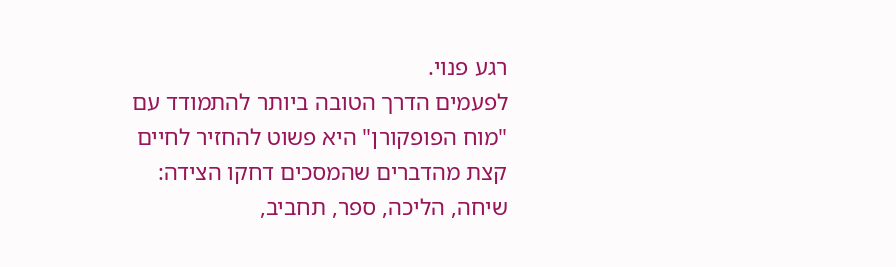רגע פנוי.
לפעמים הדרך הטובה ביותר להתמודד עם "מוח הפופקורן" היא פשוט להחזיר לחיים קצת מהדברים שהמסכים דחקו הצידה: שיחה, הליכה, ספר, תחביב,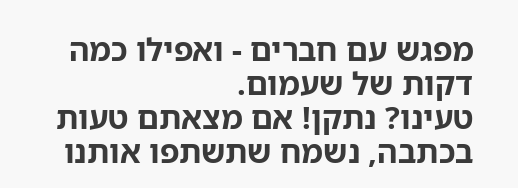מפגש עם חברים - ואפילו כמה דקות של שעמום.
טעינו? נתקן! אם מצאתם טעות בכתבה, נשמח שתשתפו אותנו